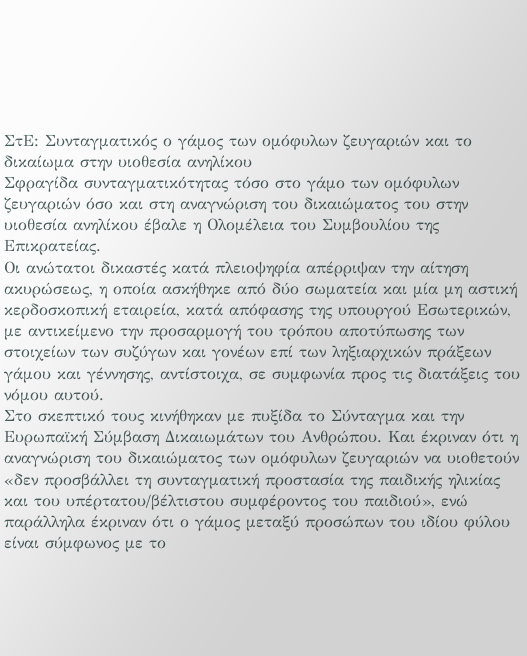ΣτΕ: Συνταγματικός ο γάμος των ομόφυλων ζευγαριών και το δικαίωμα στην υιοθεσία ανηλίκου
Σφραγίδα συνταγματικότητας τόσο στο γάμο των ομόφυλων ζευγαριών όσο και στη αναγνώριση του δικαιώματος του στην υιοθεσία ανηλίκου έβαλε η Ολομέλεια του Συμβουλίου της Επικρατείας.
Οι ανώτατοι δικαστές κατά πλειοψηφία απέρριψαν την αίτηση ακυρώσεως, η οποία ασκήθηκε από δύο σωματεία και μία μη αστική κερδοσκοπική εταιρεία, κατά απόφασης της υπουργού Εσωτερικών, με αντικείμενο την προσαρμογή του τρόπου αποτύπωσης των στοιχείων των συζύγων και γονέων επί των ληξιαρχικών πράξεων γάμου και γέννησης, αντίστοιχα, σε συμφωνία προς τις διατάξεις του νόμου αυτού.
Στο σκεπτικό τους κινήθηκαν με πυξίδα το Σύνταγμα και την Ευρωπαϊκή Σύμβαση Δικαιωμάτων του Ανθρώπου. Και έκριναν ότι η αναγνώριση του δικαιώματος των ομόφυλων ζευγαριών να υιοθετούν «δεν προσβάλλει τη συνταγματική προστασία της παιδικής ηλικίας και του υπέρτατου/βέλτιστου συμφέροντος του παιδιού», ενώ παράλληλα έκριναν ότι ο γάμος μεταξύ προσώπων του ιδίου φύλου είναι σύμφωνος με το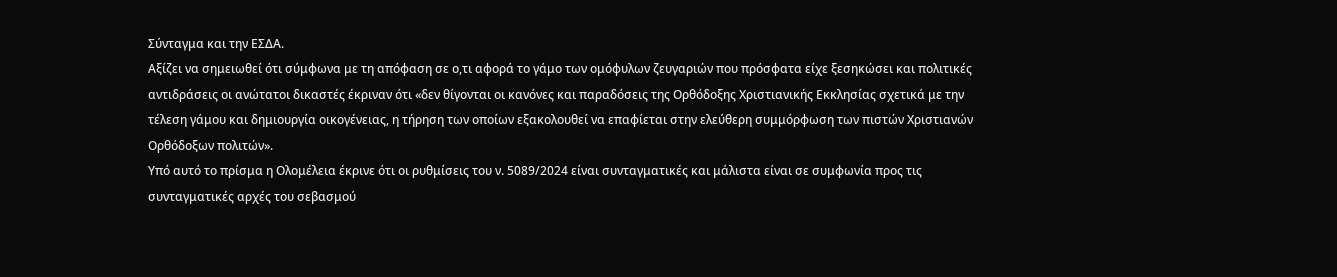Σύνταγμα και την ΕΣΔΑ.
Αξίζει να σημειωθεί ότι σύμφωνα με τη απόφαση σε ο,τι αφορά το γάμο των ομόφυλων ζευγαριών που πρόσφατα είχε ξεσηκώσει και πολιτικές αντιδράσεις οι ανώτατοι δικαστές έκριναν ότι «δεν θίγονται οι κανόνες και παραδόσεις της Ορθόδοξης Χριστιανικής Εκκλησίας σχετικά με την τέλεση γάμου και δημιουργία οικογένειας, η τήρηση των οποίων εξακολουθεί να επαφίεται στην ελεύθερη συμμόρφωση των πιστών Χριστιανών Ορθόδοξων πολιτών».
Υπό αυτό το πρίσμα η Ολομέλεια έκρινε ότι οι ρυθμίσεις του ν. 5089/2024 είναι συνταγματικές και μάλιστα είναι σε συμφωνία προς τις συνταγματικές αρχές του σεβασμού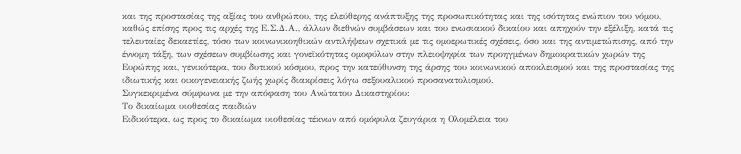και της προστασίας της αξίας του ανθρώπου, της ελεύθερης ανάπτυξης της προσωπικότητας και της ισότητας ενώπιον του νόμου, καθώς επίσης προς τις αρχές της Ε.Σ.Δ.Α., άλλων διεθνών συμβάσεων και του ενωσιακού δικαίου και απηχούν την εξέλιξη, κατά τις τελευταίες δεκαετίες, τόσο των κοινωνικοηθικών αντιλήψεων σχετικά με τις ομοερωτικές σχέσεις, όσο και της αντιμετώπισης, από την έννομη τάξη, των σχέσεων συμβίωσης και γονεϊκότητας ομοφύλων στην πλειοψηφία των προηγμένων δημοκρατικών χωρών της Ευρώπης και, γενικότερα, του δυτικού κόσμου, προς την κατεύθυνση της άρσης του κοινωνικού αποκλεισμού και της προστασίας της ιδιωτικής και οικογενειακής ζωής χωρίς διακρίσεις λόγω σεξουαλικού προσανατολισμού.
Συγκεκριμένα σύμφωνα με την απόφαση του Ανώτατου Δικαστηρίου:
Το δικαίωμα υιοθεσίας παιδιών
Ειδικότερα, ως προς το δικαίωμα υιοθεσίας τέκνων από ομόφυλα ζευγάρια η Ολομέλεια του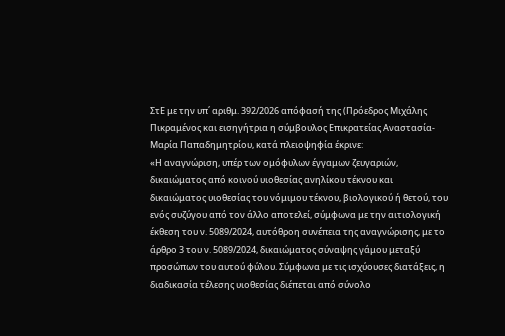ΣτΕ με την υπ΄ αριθμ. 392/2026 απόφασή της (Πρόεδρος Μιχάλης Πικραμένος και εισηγήτρια η σύμβουλος Επικρατείας Αναστασία- Μαρία Παπαδημητρίου, κατά πλειοψηφία έκρινε:
«Η αναγνώριση, υπέρ των ομόφυλων έγγαμων ζευγαριών, δικαιώματος από κοινού υιοθεσίας ανηλίκου τέκνου και δικαιώματος υιοθεσίας του νόμιμου τέκνου, βιολογικού ή θετού, του ενός συζύγου από τον άλλο αποτελεί, σύμφωνα με την αιτιολογική έκθεση του ν. 5089/2024, αυτόθροη συνέπεια της αναγνώρισης, με το άρθρο 3 του ν. 5089/2024, δικαιώματος σύναψης γάμου μεταξύ προσώπων του αυτού φύλου. Σύμφωνα με τις ισχύουσες διατάξεις, η διαδικασία τέλεσης υιοθεσίας διέπεται από σύνολο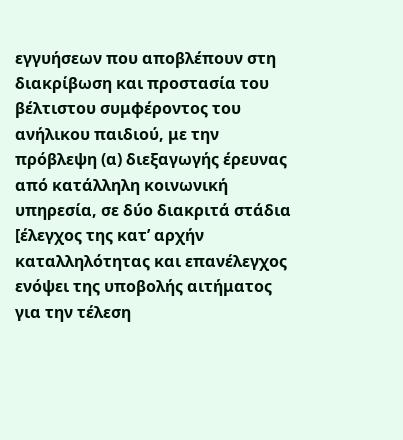εγγυήσεων που αποβλέπουν στη διακρίβωση και προστασία του βέλτιστου συμφέροντος του ανήλικου παιδιού, με την πρόβλεψη (α) διεξαγωγής έρευνας από κατάλληλη κοινωνική υπηρεσία, σε δύο διακριτά στάδια [έλεγχος της κατ’ αρχήν καταλληλότητας και επανέλεγχος ενόψει της υποβολής αιτήματος για την τέλεση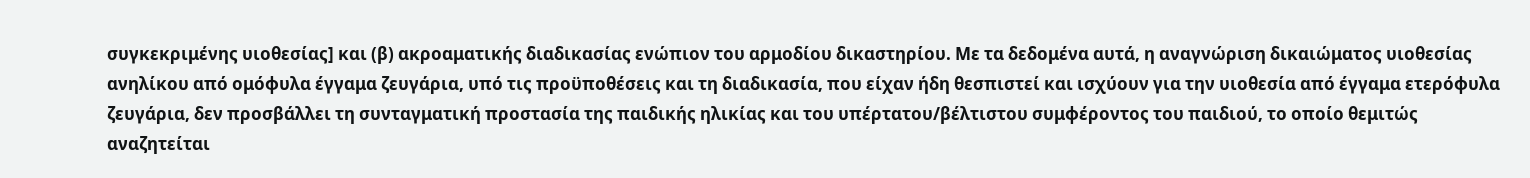συγκεκριμένης υιοθεσίας] και (β) ακροαματικής διαδικασίας ενώπιον του αρμοδίου δικαστηρίου. Με τα δεδομένα αυτά, η αναγνώριση δικαιώματος υιοθεσίας ανηλίκου από ομόφυλα έγγαμα ζευγάρια, υπό τις προϋποθέσεις και τη διαδικασία, που είχαν ήδη θεσπιστεί και ισχύουν για την υιοθεσία από έγγαμα ετερόφυλα ζευγάρια, δεν προσβάλλει τη συνταγματική προστασία της παιδικής ηλικίας και του υπέρτατου/βέλτιστου συμφέροντος του παιδιού, το οποίο θεμιτώς αναζητείται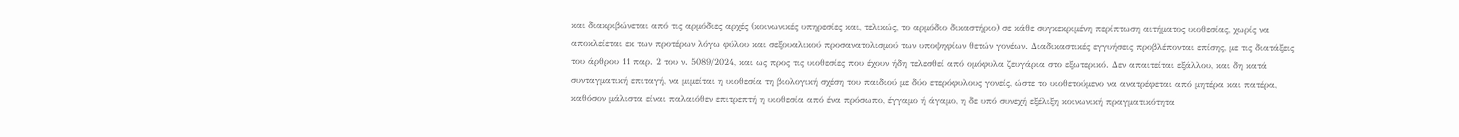και διακριβώνεται από τις αρμόδιες αρχές (κοινωνικές υπηρεσίες και, τελικώς, το αρμόδιο δικαστήριο) σε κάθε συγκεκριμένη περίπτωση αιτήματος υιοθεσίας, χωρίς να αποκλείεται εκ των προτέρων λόγω φύλου και σεξουαλικού προσανατολισμού των υποψηφίων θετών γονέων. Διαδικαστικές εγγυήσεις προβλέπονται επίσης, με τις διατάξεις του άρθρου 11 παρ. 2 του ν. 5089/2024, και ως προς τις υιοθεσίες που έχουν ήδη τελεσθεί από ομόφυλα ζευγάρια στο εξωτερικό. Δεν απαιτείται εξάλλου, και δη κατά συνταγματική επιταγή, να μιμείται η υιοθεσία τη βιολογική σχέση του παιδιού με δύο ετερόφυλους γονείς, ώστε το υιοθετούμενο να ανατρέφεται από μητέρα και πατέρα, καθόσον μάλιστα είναι παλαιόθεν επιτρεπτή η υιοθεσία από ένα πρόσωπο, έγγαμο ή άγαμο, η δε υπό συνεχή εξέλιξη κοινωνική πραγματικότητα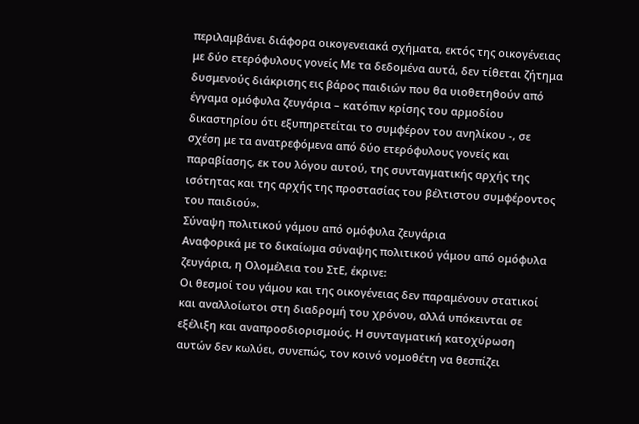περιλαμβάνει διάφορα οικογενειακά σχήματα, εκτός της οικογένειας με δύο ετερόφυλους γονείς Με τα δεδομένα αυτά, δεν τίθεται ζήτημα δυσμενούς διάκρισης εις βάρος παιδιών που θα υιοθετηθούν από έγγαμα ομόφυλα ζευγάρια – κατόπιν κρίσης του αρμοδίου δικαστηρίου ότι εξυπηρετείται το συμφέρον του ανηλίκου -, σε σχέση με τα ανατρεφόμενα από δύο ετερόφυλους γονείς και παραβίασης, εκ του λόγου αυτού, της συνταγματικής αρχής της ισότητας και της αρχής της προστασίας του βέλτιστου συμφέροντος του παιδιού».
Σύναψη πολιτικού γάμου από ομόφυλα ζευγάρια
Αναφορικά με το δικαίωμα σύναψης πολιτικού γάμου από ομόφυλα ζευγάρια, η Ολομέλεια του ΣτΕ, έκρινε:
Οι θεσμοί του γάμου και της οικογένειας δεν παραμένουν στατικοί και αναλλοίωτοι στη διαδρομή του χρόνου, αλλά υπόκεινται σε εξέλιξη και αναπροσδιορισμούς. Η συνταγματική κατοχύρωση αυτών δεν κωλύει, συνεπώς, τον κοινό νομοθέτη να θεσπίζει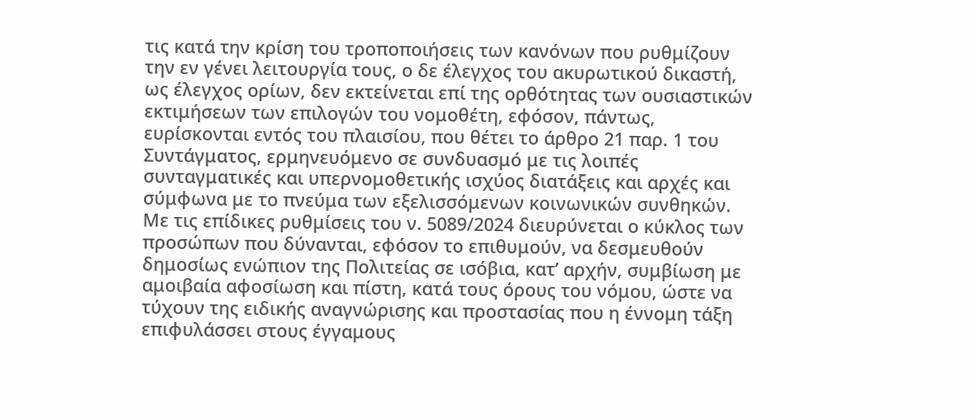τις κατά την κρίση του τροποποιήσεις των κανόνων που ρυθμίζουν την εν γένει λειτουργία τους, ο δε έλεγχος του ακυρωτικού δικαστή, ως έλεγχος ορίων, δεν εκτείνεται επί της ορθότητας των ουσιαστικών εκτιμήσεων των επιλογών του νομοθέτη, εφόσον, πάντως, ευρίσκονται εντός του πλαισίου, που θέτει το άρθρο 21 παρ. 1 του Συντάγματος, ερμηνευόμενο σε συνδυασμό με τις λοιπές συνταγματικές και υπερνομοθετικής ισχύος διατάξεις και αρχές και σύμφωνα με το πνεύμα των εξελισσόμενων κοινωνικών συνθηκών.
Με τις επίδικες ρυθμίσεις του ν. 5089/2024 διευρύνεται ο κύκλος των προσώπων που δύνανται, εφόσον το επιθυμούν, να δεσμευθούν δημοσίως ενώπιον της Πολιτείας σε ισόβια, κατ’ αρχήν, συμβίωση με αμοιβαία αφοσίωση και πίστη, κατά τους όρους του νόμου, ώστε να τύχουν της ειδικής αναγνώρισης και προστασίας που η έννομη τάξη επιφυλάσσει στους έγγαμους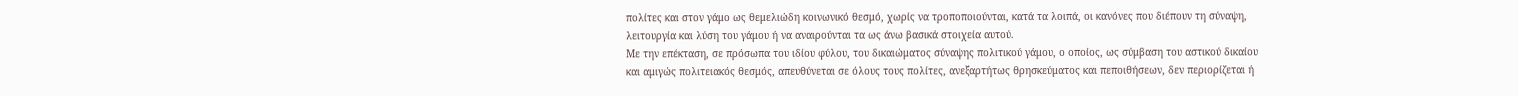πολίτες και στον γάμο ως θεμελιώδη κοινωνικό θεσμό, χωρίς να τροποποιούνται, κατά τα λοιπά, οι κανόνες που διέπουν τη σύναψη, λειτουργία και λύση του γάμου ή να αναιρούνται τα ως άνω βασικά στοιχεία αυτού.
Με την επέκταση, σε πρόσωπα του ιδίου φύλου, του δικαιώματος σύναψης πολιτικού γάμου, ο οποίος, ως σύμβαση του αστικού δικαίου και αμιγώς πολιτειακός θεσμός, απευθύνεται σε όλους τους πολίτες, ανεξαρτήτως θρησκεύματος και πεποιθήσεων, δεν περιορίζεται ή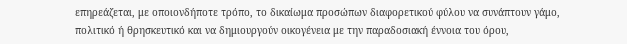επηρεάζεται, με οποιονδήποτε τρόπο, το δικαίωμα προσώπων διαφορετικού φύλου να συνάπτουν γάμο, πολιτικό ή θρησκευτικό και να δημιουργούν οικογένεια με την παραδοσιακή έννοια του όρου,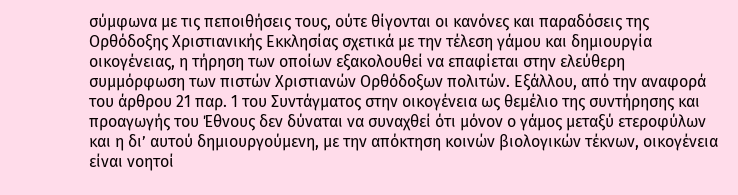σύμφωνα με τις πεποιθήσεις τους, ούτε θίγονται οι κανόνες και παραδόσεις της Ορθόδοξης Χριστιανικής Εκκλησίας σχετικά με την τέλεση γάμου και δημιουργία οικογένειας, η τήρηση των οποίων εξακολουθεί να επαφίεται στην ελεύθερη συμμόρφωση των πιστών Χριστιανών Ορθόδοξων πολιτών. Εξάλλου, από την αναφορά του άρθρου 21 παρ. 1 του Συντάγματος στην οικογένεια ως θεμέλιο της συντήρησης και προαγωγής του Έθνους δεν δύναται να συναχθεί ότι μόνον ο γάμος μεταξύ ετεροφύλων και η δι’ αυτού δημιουργούμενη, με την απόκτηση κοινών βιολογικών τέκνων, οικογένεια είναι νοητοί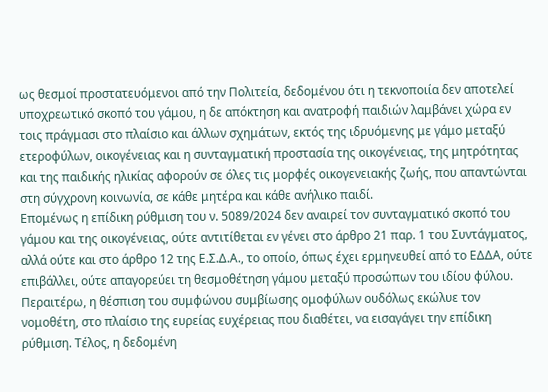ως θεσμοί προστατευόμενοι από την Πολιτεία, δεδομένου ότι η τεκνοποιία δεν αποτελεί υποχρεωτικό σκοπό του γάμου, η δε απόκτηση και ανατροφή παιδιών λαμβάνει χώρα εν τοις πράγμασι στο πλαίσιο και άλλων σχημάτων, εκτός της ιδρυόμενης με γάμο μεταξύ ετεροφύλων, οικογένειας και η συνταγματική προστασία της οικογένειας, της μητρότητας και της παιδικής ηλικίας αφορούν σε όλες τις μορφές οικογενειακής ζωής, που απαντώνται στη σύγχρονη κοινωνία, σε κάθε μητέρα και κάθε ανήλικο παιδί.
Επομένως η επίδικη ρύθμιση του ν. 5089/2024 δεν αναιρεί τον συνταγματικό σκοπό του γάμου και της οικογένειας, ούτε αντιτίθεται εν γένει στο άρθρο 21 παρ. 1 του Συντάγματος, αλλά ούτε και στο άρθρο 12 της Ε.Σ.Δ.Α., το οποίο, όπως έχει ερμηνευθεί από το ΕΔΔΑ, ούτε επιβάλλει, ούτε απαγορεύει τη θεσμοθέτηση γάμου μεταξύ προσώπων του ιδίου φύλου. Περαιτέρω, η θέσπιση του συμφώνου συμβίωσης ομοφύλων ουδόλως εκώλυε τον νομοθέτη, στο πλαίσιο της ευρείας ευχέρειας που διαθέτει, να εισαγάγει την επίδικη ρύθμιση. Τέλος, η δεδομένη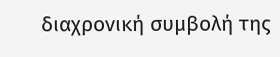διαχρονική συμβολή της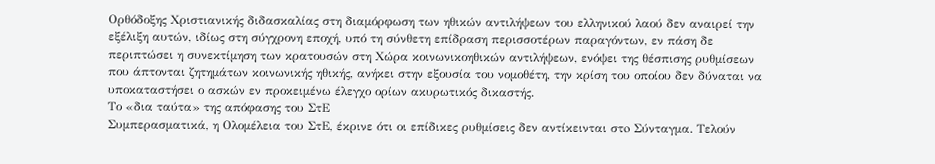Ορθόδοξης Χριστιανικής διδασκαλίας στη διαμόρφωση των ηθικών αντιλήψεων του ελληνικού λαού δεν αναιρεί την εξέλιξη αυτών, ιδίως στη σύγχρονη εποχή, υπό τη σύνθετη επίδραση περισσοτέρων παραγόντων, εν πάση δε περιπτώσει η συνεκτίμηση των κρατουσών στη Χώρα κοινωνικοηθικών αντιλήψεων, ενόψει της θέσπισης ρυθμίσεων που άπτονται ζητημάτων κοινωνικής ηθικής, ανήκει στην εξουσία του νομοθέτη, την κρίση του οποίου δεν δύναται να υποκαταστήσει ο ασκών εν προκειμένω έλεγχο ορίων ακυρωτικός δικαστής.
Το «δια ταύτα» της απόφασης του ΣτΕ
Συμπερασματικά, η Ολομέλεια του ΣτΕ, έκρινε ότι οι επίδικες ρυθμίσεις δεν αντίκεινται στo Σύνταγμα. Τελούν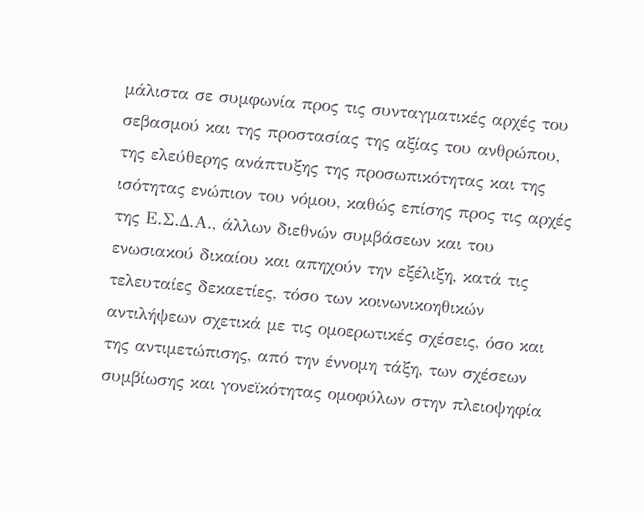μάλιστα σε συμφωνία προς τις συνταγματικές αρχές του σεβασμού και της προστασίας της αξίας του ανθρώπου, της ελεύθερης ανάπτυξης της προσωπικότητας και της ισότητας ενώπιον του νόμου, καθώς επίσης προς τις αρχές της Ε.Σ.Δ.Α., άλλων διεθνών συμβάσεων και του ενωσιακού δικαίου και απηχούν την εξέλιξη, κατά τις τελευταίες δεκαετίες, τόσο των κοινωνικοηθικών αντιλήψεων σχετικά με τις ομοερωτικές σχέσεις, όσο και της αντιμετώπισης, από την έννομη τάξη, των σχέσεων συμβίωσης και γονεϊκότητας ομοφύλων στην πλειοψηφία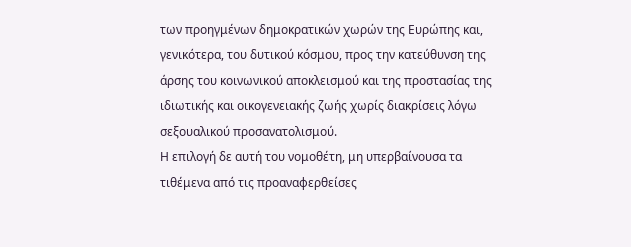των προηγμένων δημοκρατικών χωρών της Ευρώπης και, γενικότερα, του δυτικού κόσμου, προς την κατεύθυνση της άρσης του κοινωνικού αποκλεισμού και της προστασίας της ιδιωτικής και οικογενειακής ζωής χωρίς διακρίσεις λόγω σεξουαλικού προσανατολισμού.
Η επιλογή δε αυτή του νομοθέτη, μη υπερβαίνουσα τα τιθέμενα από τις προαναφερθείσες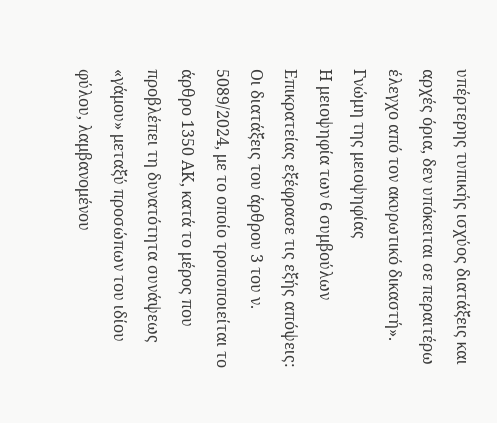υπέρτερης τυπικής ισχύος διατάξεις και αρχές όρια, δεν υπόκειται σε περαιτέρω έλεγχο από τον ακυρωτικό δικαστή».
Γνώμη της μειοψηφίας
Η μειοψηφία των 6 συμβούλων Επικρατείας εξέφρασε τις εξής απόψεις:
Οι διατάξεις του άρθρου 3 του ν. 5089/2024, με το οποίο τροποποιείται το άρθρο 1350 ΑΚ, κατά το μέρος που προβλέπει τη δυνατότητα συνάψεως «γάμου» μεταξύ προσώπων του ιδίου φύλου, λαμβανομένου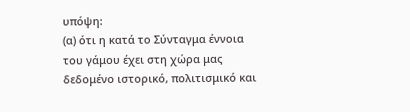υπόψη:
(α) ότι η κατά το Σύνταγμα έννοια του γάμου έχει στη χώρα μας δεδομένο ιστορικό, πολιτισμικό και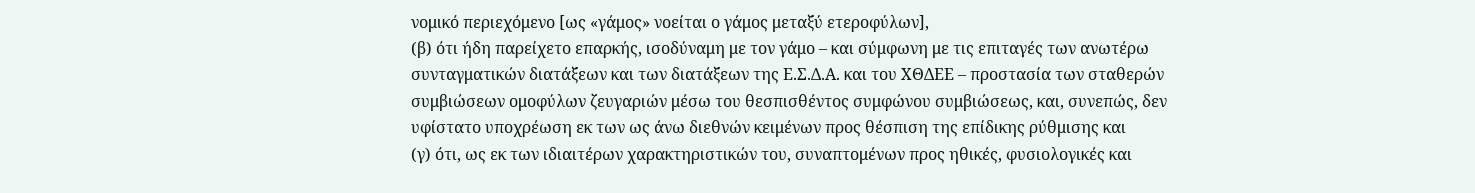νομικό περιεχόμενο [ως «γάμος» νοείται ο γάμος μεταξύ ετεροφύλων],
(β) ότι ήδη παρείχετο επαρκής, ισοδύναμη με τον γάμο – και σύμφωνη με τις επιταγές των ανωτέρω συνταγματικών διατάξεων και των διατάξεων της Ε.Σ.Δ.Α. και του ΧΘΔΕΕ – προστασία των σταθερών συμβιώσεων ομοφύλων ζευγαριών μέσω του θεσπισθέντος συμφώνου συμβιώσεως, και, συνεπώς, δεν υφίστατο υποχρέωση εκ των ως άνω διεθνών κειμένων προς θέσπιση της επίδικης ρύθμισης και
(γ) ότι, ως εκ των ιδιαιτέρων χαρακτηριστικών του, συναπτομένων προς ηθικές, φυσιολογικές και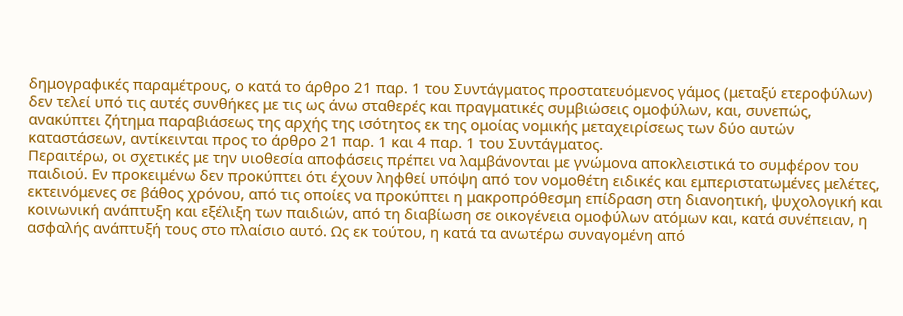δημογραφικές παραμέτρους, ο κατά το άρθρο 21 παρ. 1 του Συντάγματος προστατευόμενος γάμος (μεταξύ ετεροφύλων) δεν τελεί υπό τις αυτές συνθήκες με τις ως άνω σταθερές και πραγματικές συμβιώσεις ομοφύλων, και, συνεπώς, ανακύπτει ζήτημα παραβιάσεως της αρχής της ισότητος εκ της ομοίας νομικής μεταχειρίσεως των δύο αυτών καταστάσεων, αντίκεινται προς το άρθρο 21 παρ. 1 και 4 παρ. 1 του Συντάγματος.
Περαιτέρω, οι σχετικές με την υιοθεσία αποφάσεις πρέπει να λαμβάνονται με γνώμονα αποκλειστικά το συμφέρον του παιδιού. Εν προκειμένω δεν προκύπτει ότι έχουν ληφθεί υπόψη από τον νομοθέτη ειδικές και εμπεριστατωμένες μελέτες, εκτεινόμενες σε βάθος χρόνου, από τις οποίες να προκύπτει η μακροπρόθεσμη επίδραση στη διανοητική, ψυχολογική και κοινωνική ανάπτυξη και εξέλιξη των παιδιών, από τη διαβίωση σε οικογένεια ομοφύλων ατόμων και, κατά συνέπειαν, η ασφαλής ανάπτυξή τους στο πλαίσιο αυτό. Ως εκ τούτου, η κατά τα ανωτέρω συναγομένη από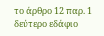το άρθρο 12 παρ. 1 δεύτερο εδάφιο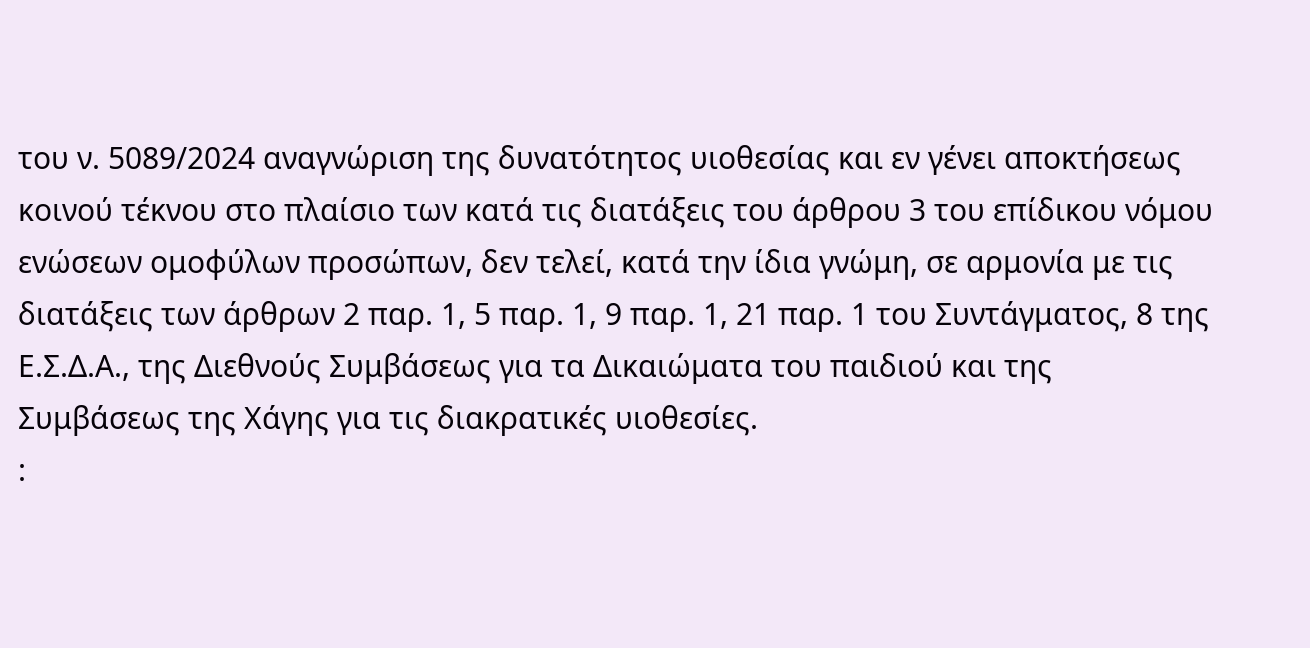του ν. 5089/2024 αναγνώριση της δυνατότητος υιοθεσίας και εν γένει αποκτήσεως κοινού τέκνου στο πλαίσιο των κατά τις διατάξεις του άρθρου 3 του επίδικου νόμου ενώσεων ομοφύλων προσώπων, δεν τελεί, κατά την ίδια γνώμη, σε αρμονία με τις διατάξεις των άρθρων 2 παρ. 1, 5 παρ. 1, 9 παρ. 1, 21 παρ. 1 του Συντάγματος, 8 της Ε.Σ.Δ.Α., της Διεθνούς Συμβάσεως για τα Δικαιώματα του παιδιού και της Συμβάσεως της Χάγης για τις διακρατικές υιοθεσίες.
: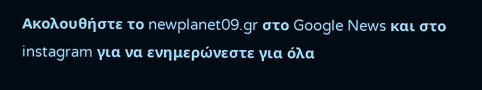Ακολουθήστε το newplanet09.gr στο Google News και στο instagram για να ενημερώνεστε για όλα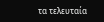τα τελευταία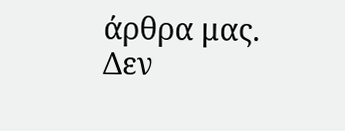άρθρα μας.
Δεν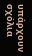υπάρχουν σχόλια